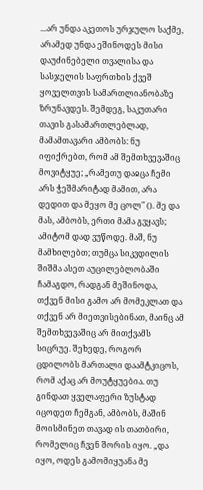...არ უნდა აკეთოს ურჯულო საქმე, არამედ უნდა ეშინოდეს მისი დაუძინებელი თვალისა და სასჯელის საფრთხის ქვეშ ყოველთვის სამართლიანობაზე ზრუნავდეს. შემდეგ, საკუთარი თავის გასამართლებლად, მამამთავარი ამბობს: ნუ იფიქრებთ, რომ ამ შემთხვევაშიც მოვიტყუე; „რამეთუ დაჲცა ჩემი არს ჭეშმარიტად მამით, არა დედით და მეყო მე ცოლ" (). მე და მას, ამბობს, ერთი მამა გვყავს; ამიტომ დად ვუწოდე. მაშ, ნუ მამხილებთ; თუმცა სიკვდილის შიშმა ასეთ აუცილებლობაში ჩამაგდო, რადგან მეშინოდა, თქვენ მისი გამო არ მომეკლათ და თქვენ არ მიეთვისებინათ, მაინც ამ შემთხვევაშიც არ მითქვამს სიცრუე. შეხედე, როგორ ცდილობს მართალი დაამტკიცოს, რომ აქაც არ მოუტყუებია. თუ გინდათ ყველაფერი ზუსტად იცოდეთ ჩემგან, ამბობს, მაშინ მოისმინეთ თავად ის თათბირი, რომელიც ჩვენ შორის იყო. „და იყო, ოდეს გამომიყუანა მე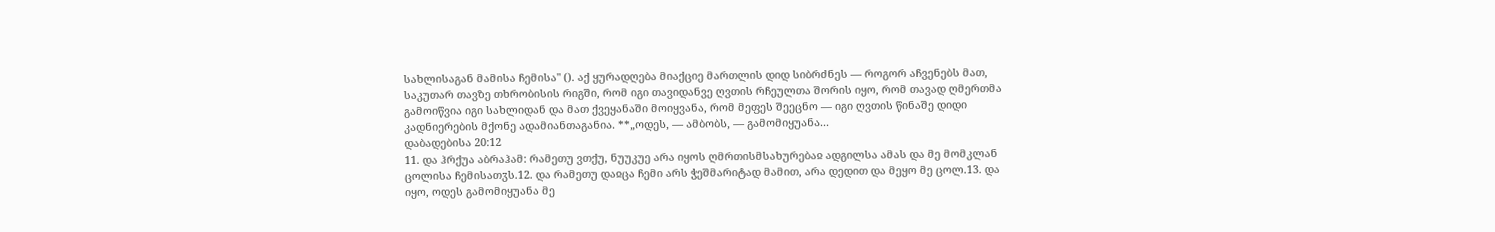სახლისაგან მამისა ჩემისა" (). აქ ყურადღება მიაქციე მართლის დიდ სიბრძნეს — როგორ აჩვენებს მათ, საკუთარ თავზე თხრობისის რიგში, რომ იგი თავიდანვე ღვთის რჩეულთა შორის იყო, რომ თავად ღმერთმა გამოიწვია იგი სახლიდან და მათ ქვეყანაში მოიყვანა, რომ მეფეს შეეცნო — იგი ღვთის წინაშე დიდი კადნიერების მქონე ადამიანთაგანია. **„ოდეს, — ამბობს, — გამომიყუანა...
დაბადებისა 20:12
11. და ჰრქუა აბრაჰამ: რამეთუ ვთქუ, ნუუკუე არა იყოს ღმრთისმსახურებაჲ ადგილსა ამას და მე მომკლან ცოლისა ჩემისათჳს.12. და რამეთუ დაჲცა ჩემი არს ჭეშმარიტად მამით, არა დედით და მეყო მე ცოლ.13. და იყო, ოდეს გამომიყუანა მე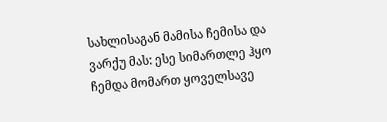სახლისაგან მამისა ჩემისა და ვარქუ მას: ესე სიმართლე ჰყო ჩემდა მომართ ყოველსავე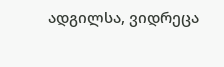ადგილსა, ვიდრეცა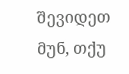შევიდეთ მუნ, თქუ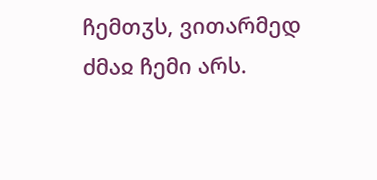ჩემთჳს, ვითარმედ ძმაჲ ჩემი არს.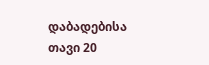დაბადებისა თავი 20